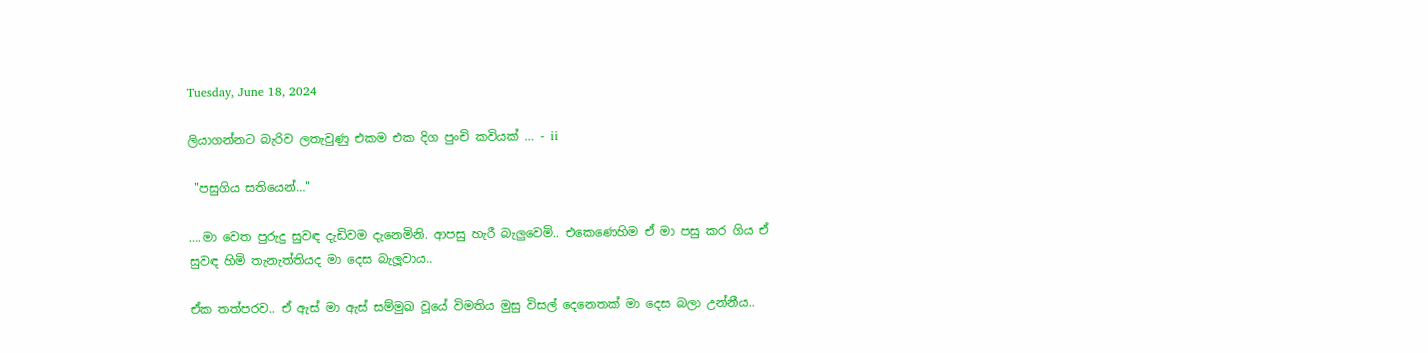Tuesday, June 18, 2024

ලියාගන්නට බැරිව ලතැවුණු එකම එක දිග පුංචි කවියක් … - ii

 "පසුගිය සතියෙන්…"

….මා වෙත පුරුදු සුවඳ දැඩිවම දැනෙමිනි. ආපසු හැරී බැලුවෙමි.. එකෙණෙහිම ඒ මා පසු කර ගිය ඒ සුවඳ හිමි තැනැත්තියද මා දෙස බැලූවාය..

ඒක තත්පරව.. ඒ ඇස් මා ඇස් සම්මුඛ වූයේ විමතිය මුසු විසල් දෙනෙතක් මා දෙස බලා උන්නීය..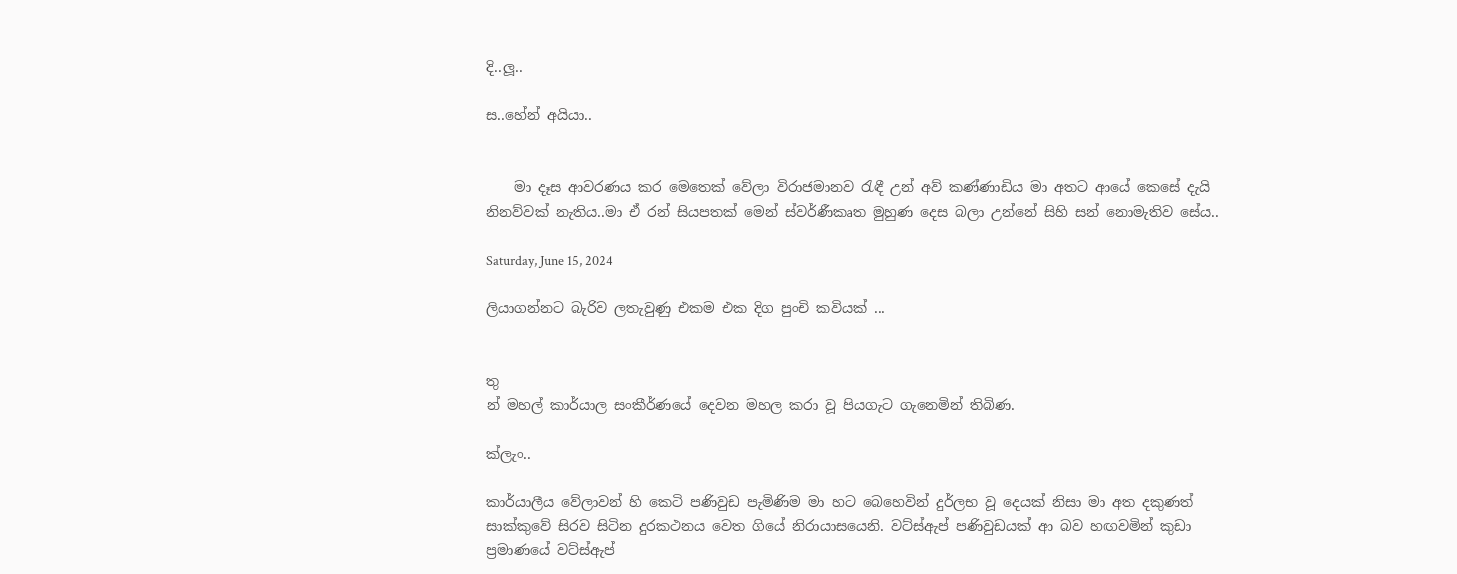දි..ලූ..

ස‌..හේන් අයියා..


    මා දෑස ආවරණය කර මෙතෙක් වේලා විරාජමානව රැඳී උන් අව් කණ්ණාඩිය මා අතට ආයේ කෙසේ දැයි නිනව්වක් නැතිය..මා ඒ රන් සියපතක් මෙන් ස්වර්ණීකෘත මුහුණ දෙස බලා උන්නේ සිහි සන් නොමැතිව සේය..

Saturday, June 15, 2024

ලියාගන්නට බැරිව ලතැවුණු එකම එක දිග පුංචි කවියක් ...


තු
න් මහල් කාර්යාල සංකීර්ණයේ දෙවන මහල කරා වූ පියගැට ගැනෙමින් තිබිණ.

ක්ලැං..

කාර්යාලීය වේලාවන් හි කෙටි පණිවුඩ පැමිණිම මා හට බෙහෙවින් දුර්ලභ වූ දෙයක් නිසා මා අත දකුණත් සාක්කුවේ සිරව සිටින දුරකථනය වෙත ගියේ නිරායාසයෙනි. වට්ස්ඇප් පණිවුඩයක් ආ බව හඟවමින් කුඩා ප්‍රමාණයේ වට්ස්ඇප්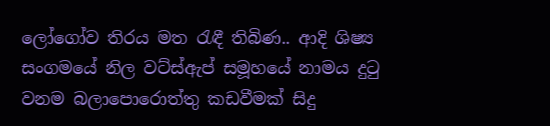ලෝගෝව තිරය මත රැඳී තිබිණ.. ආදි ශිෂ්‍ය සංගමයේ නිල වට්ස්ඇප් සමූහයේ නාමය දුටු වනම බලාපොරොත්තු කඩවීමක් සිදු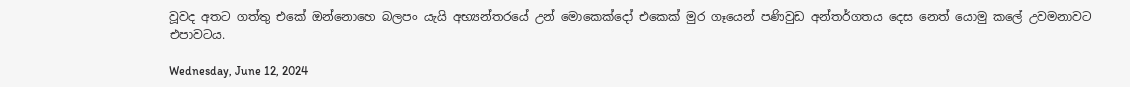වූවද අතට ගත්තු එකේ ඔන්නොහෙ බලපං යැයි අභ්‍යන්තරයේ උන් මොකෙක්දෝ එකෙක් මුර ගෑයෙන් පණිවුඩ අන්තර්ගතය දෙස නෙත් යොමු කලේ උවමනාවට එපාවටය.

Wednesday, June 12, 2024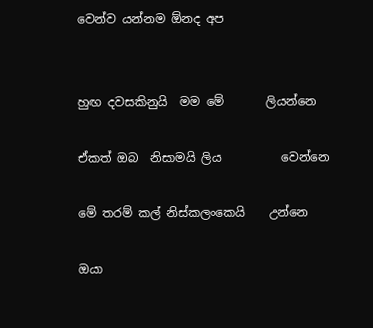වෙන්ව යන්නම ඕනද අප


හුඟ දවසකිනුයි  මම මේ       ලියන්නෙ

ඒකත් ඔබ  නිසාමයි ලිය          වෙන්නෙ

මේ තරම් කල් නිස්කලංකෙයි    උන්නෙ

ඔයා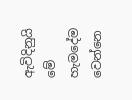ඇවිදිනුයි මේ හැමදේම   වෙන්නෙ